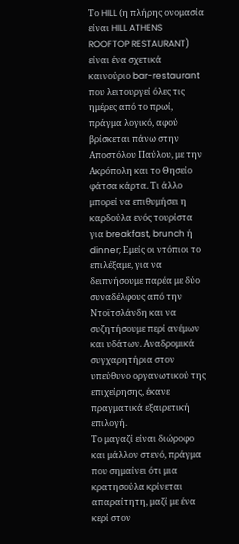Το HILL (η πλήρης ονομασία είναι HILL ATHENS ROOFTOP RESTAURANT) είναι ένα σχετικά καινούριο bar-restaurant που λειτουργεί όλες τις ημέρες από το πρωί, πράγμα λογικό, αφού βρίσκεται πάνω στην Αποστόλου Παύλου, με την Ακρόπολη και το Θησείο φάτσα κάρτα. Τι άλλο μπορεί να επιθυμήσει η καρδούλα ενός τουρίστα για breakfast, brunch ή dinner; Εμείς οι ντόπιοι το επιλέξαμε, για να δειπνήσουμε παρέα με δύο συναδέλφους από την Ντοϊτσλάνδη και να συζητήσουμε περί ανέμων και υδάτων. Αναδρομικά συγχαρητήρια στον υπεύθυνο οργανωτικού της επιχείρησης, έκανε πραγματικά εξαιρετική επιλογή.
Το μαγαζί είναι διώροφο και μάλλον στενό, πράγμα που σημαίνει ότι μια κρατησούλα κρίνεται απαραίτητη, μαζί με ένα κερί στον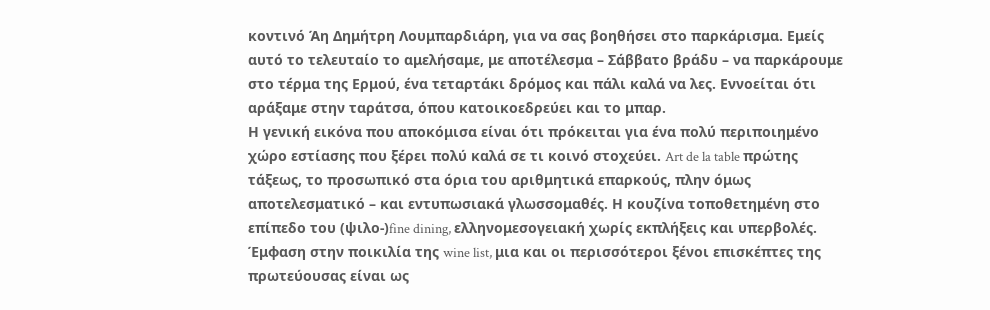κοντινό Άη Δημήτρη Λουμπαρδιάρη, για να σας βοηθήσει στο παρκάρισμα. Εμείς αυτό το τελευταίο το αμελήσαμε, με αποτέλεσμα – Σάββατο βράδυ – να παρκάρουμε στο τέρμα της Ερμού, ένα τεταρτάκι δρόμος και πάλι καλά να λες. Εννοείται ότι αράξαμε στην ταράτσα, όπου κατοικοεδρεύει και το μπαρ.
Η γενική εικόνα που αποκόμισα είναι ότι πρόκειται για ένα πολύ περιποιημένο χώρο εστίασης που ξέρει πολύ καλά σε τι κοινό στοχεύει. Art de la table πρώτης τάξεως, το προσωπικό στα όρια του αριθμητικά επαρκούς, πλην όμως αποτελεσματικό – και εντυπωσιακά γλωσσομαθές. Η κουζίνα τοποθετημένη στο επίπεδο του (ψιλο-)fine dining, ελληνομεσογειακή χωρίς εκπλήξεις και υπερβολές. Έμφαση στην ποικιλία της wine list, μια και οι περισσότεροι ξένοι επισκέπτες της πρωτεύουσας είναι ως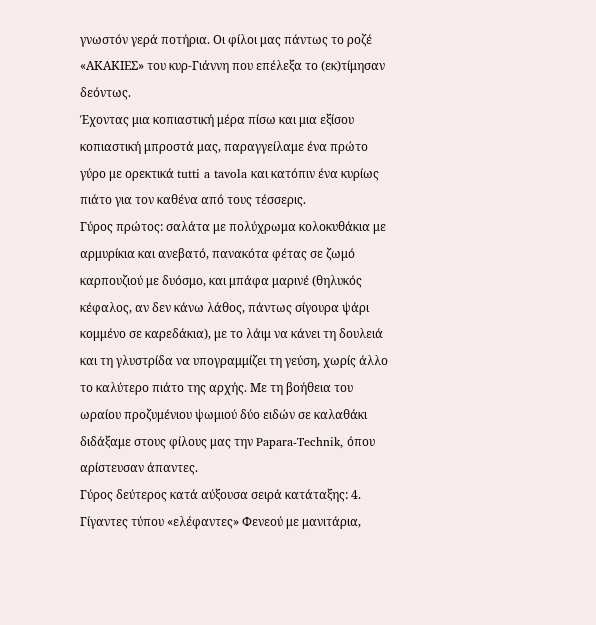γνωστόν γερά ποτήρια. Οι φίλοι μας πάντως το ροζέ «ΑΚΑΚΙΕΣ» του κυρ-Γιάννη που επέλεξα το (εκ)τίμησαν δεόντως.
Έχοντας μια κοπιαστική μέρα πίσω και μια εξίσου κοπιαστική μπροστά μας, παραγγείλαμε ένα πρώτο γύρο με ορεκτικά tutti a tavola και κατόπιν ένα κυρίως πιάτο για τον καθένα από τους τέσσερις.
Γύρος πρώτος: σαλάτα με πολύχρωμα κολοκυθάκια με αρμυρίκια και ανεβατό, πανακότα φέτας σε ζωμό καρπουζιού με δυόσμο, και μπάφα μαρινέ (θηλυκός κέφαλος, αν δεν κάνω λάθος, πάντως σίγουρα ψάρι κομμένο σε καρεδάκια), με το λάιμ να κάνει τη δουλειά και τη γλυστρίδα να υπογραμμίζει τη γεύση, χωρίς άλλο το καλύτερο πιάτο της αρχής. Με τη βοήθεια του ωραίου προζυμένιου ψωμιού δύο ειδών σε καλαθάκι διδάξαμε στους φίλους μας την Papara-Technik, όπου αρίστευσαν άπαντες.
Γύρος δεύτερος κατά αύξουσα σειρά κατάταξης: 4. Γίγαντες τύπου «ελέφαντες» Φενεού με μανιτάρια,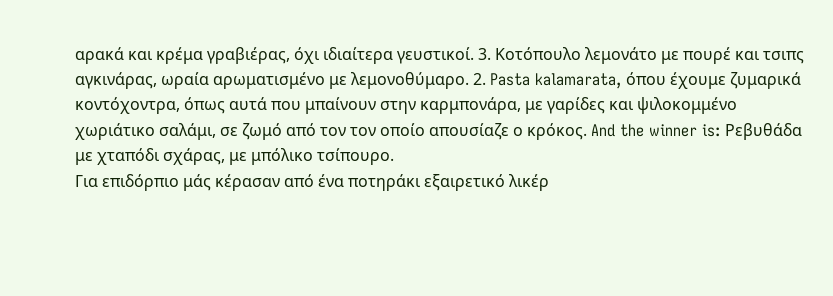αρακά και κρέμα γραβιέρας, όχι ιδιαίτερα γευστικοί. 3. Κοτόπουλο λεμονάτο με πουρέ και τσιπς αγκινάρας, ωραία αρωματισμένο με λεμονοθύμαρο. 2. Pasta kalamarata, όπου έχουμε ζυμαρικά κοντόχοντρα, όπως αυτά που μπαίνουν στην καρμπονάρα, με γαρίδες και ψιλοκομμένο χωριάτικο σαλάμι, σε ζωμό από τον τον οποίο απουσίαζε ο κρόκος. And the winner is: Ρεβυθάδα με χταπόδι σχάρας, με μπόλικο τσίπουρο.
Για επιδόρπιο μάς κέρασαν από ένα ποτηράκι εξαιρετικό λικέρ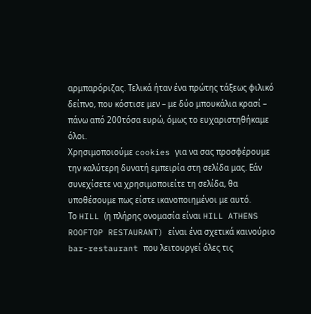αρμπαρόριζας. Τελικά ήταν ένα πρώτης τάξεως φιλικό δείπνο, που κόστισε μεν – με δύο μπουκάλια κρασί – πάνω από 200τόσα ευρώ, όμως το ευχαριστηθήκαμε όλοι.
Χρησιμοποιούμε cookies για να σας προσφέρουμε την καλύτερη δυνατή εμπειρία στη σελίδα μας. Εάν συνεχίσετε να χρησιμοποιείτε τη σελίδα, θα υποθέσουμε πως είστε ικανοποιημένοι με αυτό.
Το HILL (η πλήρης ονομασία είναι HILL ATHENS ROOFTOP RESTAURANT) είναι ένα σχετικά καινούριο bar-restaurant που λειτουργεί όλες τις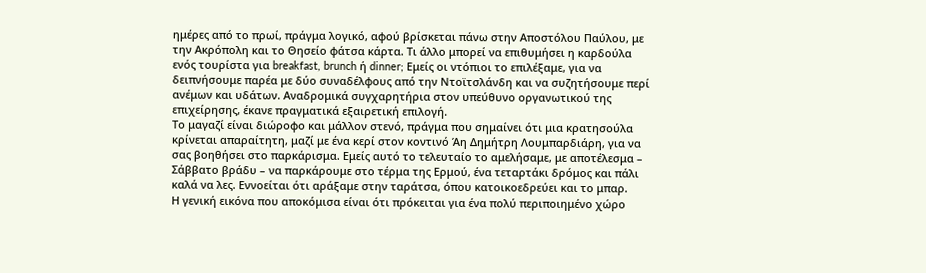ημέρες από το πρωί, πράγμα λογικό, αφού βρίσκεται πάνω στην Αποστόλου Παύλου, με την Ακρόπολη και το Θησείο φάτσα κάρτα. Τι άλλο μπορεί να επιθυμήσει η καρδούλα ενός τουρίστα για breakfast, brunch ή dinner; Εμείς οι ντόπιοι το επιλέξαμε, για να δειπνήσουμε παρέα με δύο συναδέλφους από την Ντοϊτσλάνδη και να συζητήσουμε περί ανέμων και υδάτων. Αναδρομικά συγχαρητήρια στον υπεύθυνο οργανωτικού της επιχείρησης, έκανε πραγματικά εξαιρετική επιλογή.
Το μαγαζί είναι διώροφο και μάλλον στενό, πράγμα που σημαίνει ότι μια κρατησούλα κρίνεται απαραίτητη, μαζί με ένα κερί στον κοντινό Άη Δημήτρη Λουμπαρδιάρη, για να σας βοηθήσει στο παρκάρισμα. Εμείς αυτό το τελευταίο το αμελήσαμε, με αποτέλεσμα – Σάββατο βράδυ – να παρκάρουμε στο τέρμα της Ερμού, ένα τεταρτάκι δρόμος και πάλι καλά να λες. Εννοείται ότι αράξαμε στην ταράτσα, όπου κατοικοεδρεύει και το μπαρ.
Η γενική εικόνα που αποκόμισα είναι ότι πρόκειται για ένα πολύ περιποιημένο χώρο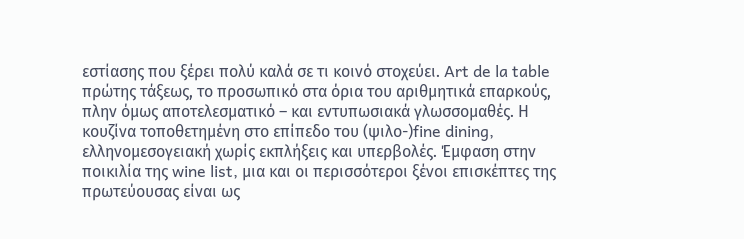εστίασης που ξέρει πολύ καλά σε τι κοινό στοχεύει. Art de la table πρώτης τάξεως, το προσωπικό στα όρια του αριθμητικά επαρκούς, πλην όμως αποτελεσματικό – και εντυπωσιακά γλωσσομαθές. Η κουζίνα τοποθετημένη στο επίπεδο του (ψιλο-)fine dining, ελληνομεσογειακή χωρίς εκπλήξεις και υπερβολές. Έμφαση στην ποικιλία της wine list, μια και οι περισσότεροι ξένοι επισκέπτες της πρωτεύουσας είναι ως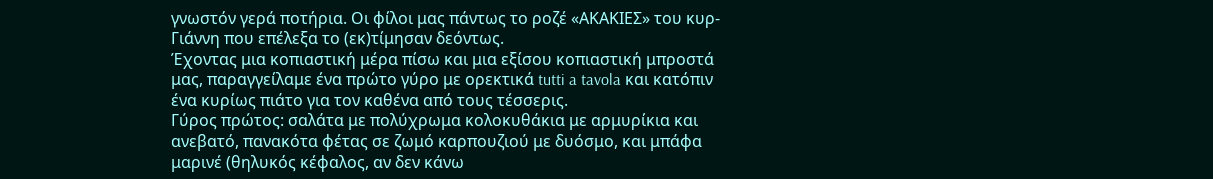γνωστόν γερά ποτήρια. Οι φίλοι μας πάντως το ροζέ «ΑΚΑΚΙΕΣ» του κυρ-Γιάννη που επέλεξα το (εκ)τίμησαν δεόντως.
Έχοντας μια κοπιαστική μέρα πίσω και μια εξίσου κοπιαστική μπροστά μας, παραγγείλαμε ένα πρώτο γύρο με ορεκτικά tutti a tavola και κατόπιν ένα κυρίως πιάτο για τον καθένα από τους τέσσερις.
Γύρος πρώτος: σαλάτα με πολύχρωμα κολοκυθάκια με αρμυρίκια και ανεβατό, πανακότα φέτας σε ζωμό καρπουζιού με δυόσμο, και μπάφα μαρινέ (θηλυκός κέφαλος, αν δεν κάνω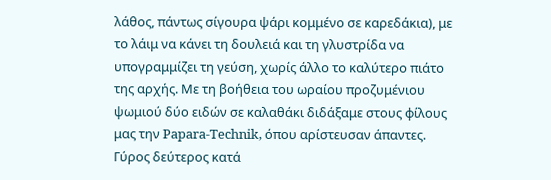λάθος, πάντως σίγουρα ψάρι κομμένο σε καρεδάκια), με το λάιμ να κάνει τη δουλειά και τη γλυστρίδα να υπογραμμίζει τη γεύση, χωρίς άλλο το καλύτερο πιάτο της αρχής. Με τη βοήθεια του ωραίου προζυμένιου ψωμιού δύο ειδών σε καλαθάκι διδάξαμε στους φίλους μας την Papara-Technik, όπου αρίστευσαν άπαντες.
Γύρος δεύτερος κατά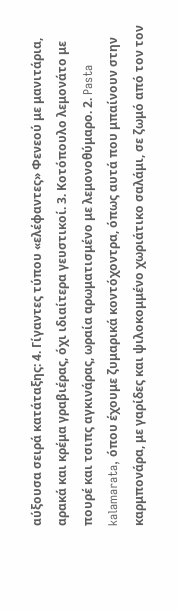αύξουσα σειρά κατάταξης: 4. Γίγαντες τύπου «ελέφαντες» Φενεού με μανιτάρια, αρακά και κρέμα γραβιέρας, όχι ιδιαίτερα γευστικοί. 3. Κοτόπουλο λεμονάτο με πουρέ και τσιπς αγκινάρας, ωραία αρωματισμένο με λεμονοθύμαρο. 2. Pasta kalamarata, όπου έχουμε ζυμαρικά κοντόχοντρα, όπως αυτά που μπαίνουν στην καρμπονάρα, με γαρίδες και ψιλοκομμένο χωριάτικο σαλάμι, σε ζωμό από τον τον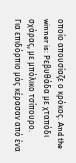οποίο απουσίαζε ο κρόκος. And the winner is: Ρεβυθάδα με χταπόδι σχάρας, με μπόλικο τσίπουρο.
Για επιδόρπιο μάς κέρασαν από ένα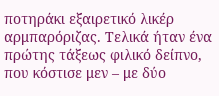ποτηράκι εξαιρετικό λικέρ αρμπαρόριζας. Τελικά ήταν ένα πρώτης τάξεως φιλικό δείπνο, που κόστισε μεν – με δύο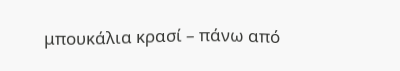μπουκάλια κρασί – πάνω από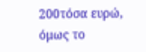200τόσα ευρώ, όμως το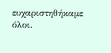ευχαριστηθήκαμε όλοι.